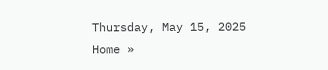Thursday, May 15, 2025
Home »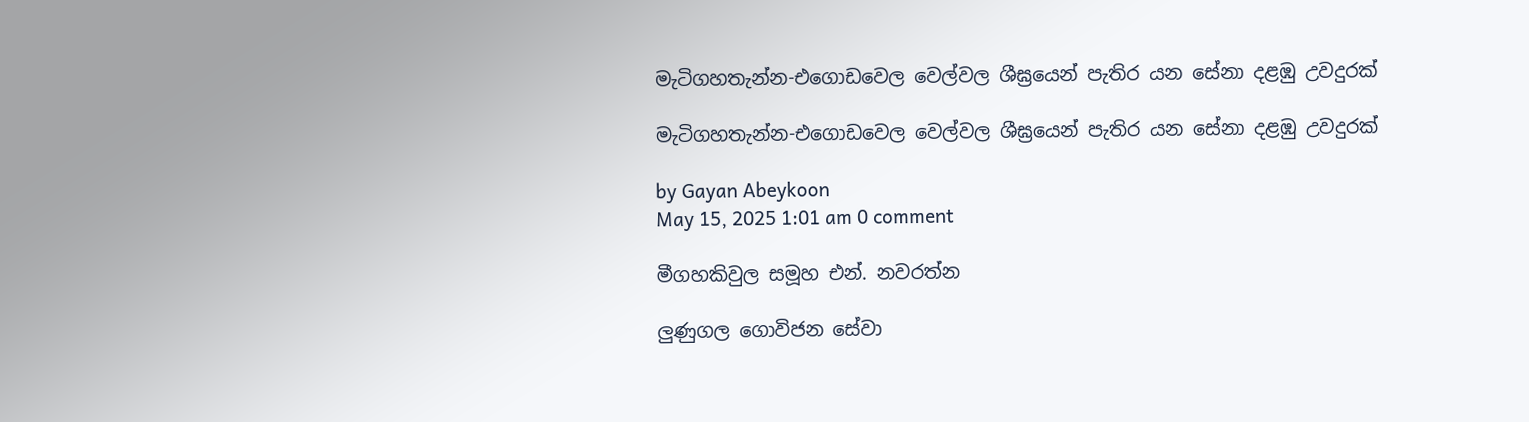මැටිගහතැන්න-එගොඩවෙල වෙල්වල ශීඝ්‍රයෙන් පැතිර යන සේනා දළඹු උවදුරක්

මැටිගහතැන්න-එගොඩවෙල වෙල්වල ශීඝ්‍රයෙන් පැතිර යන සේනා දළඹු උවදුරක්

by Gayan Abeykoon
May 15, 2025 1:01 am 0 comment

මීගහකිවුල සමූහ එන්. නවරත්න

ලුණුගල ගොවිජන සේවා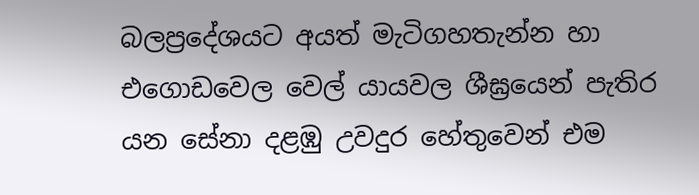බලප්‍රදේශයට අයත් මැටිගහතැන්න හා එගොඩවෙල වෙල් යායවල ශීඝ්‍රයෙන් පැතිර යන සේනා දළඹු උවදුර හේතුවෙන් එම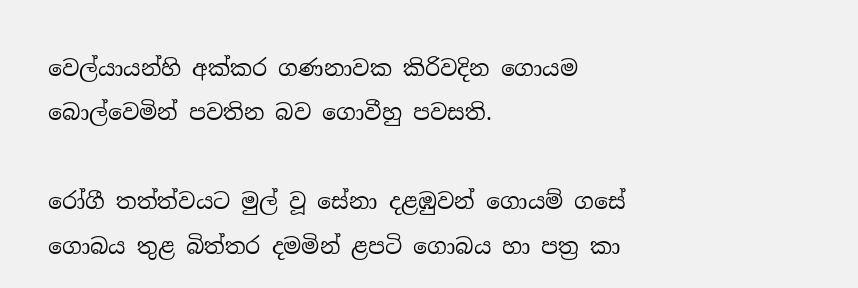වෙල්යායන්හි අක්කර ගණනාවක කිරිවදින ගොයම බොල්වෙමින් පවතින බව ගොවීහු පවසති.

රෝගී තත්ත්වයට මුල් වූ සේනා දළඹුවන් ගොයම් ගසේ ගොබය තුළ බිත්තර දමමින් ළපටි ගොබය හා පත්‍ර කා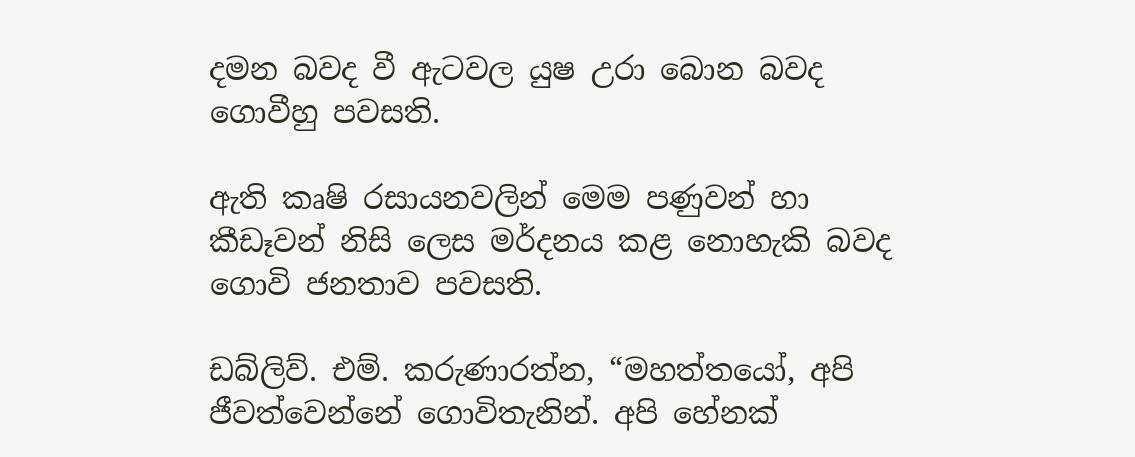දමන බවද වී ඇටවල යුෂ උරා බොන බවද ගොවීහු පවසති.

ඇති කෘෂි රසායනවලින් මෙම පණුවන් හා කීඩෑවන් නිසි ලෙස මර්දනය කළ නොහැකි බවද ගොවි ජනතාව පවසති.

ඩබ්ලිව්. එම්. කරුණාරත්න, “මහත්තයෝ, අපි ජීවත්වෙන්නේ ගොවිතැනින්. අපි හේනක්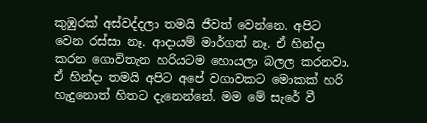කුඹුරක් අස්වද්දලා තමයි ජීවත් වෙන්නෙ. අපිට වෙන රස්සා නෑ. ආදායම් මාර්ගත් නෑ. ඒ හින්දා කරන ගොවිතැන හරියටම හොයලා බලල කරනවා. ඒ හින්දා තමයි අපිට අපේ වගාවකට මොකක් හරි හැදුනොත් හිතට දැනෙන්නේ. මම මේ සැරේ වී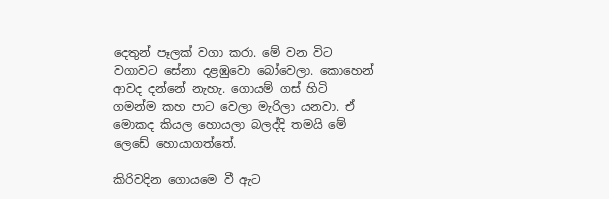දෙතුන් පෑලක් වගා කරා. මේ වන විට වගාවට සේනා දළඹුවො බෝවෙලා. කොහෙන් ආවද දන්නේ නැහැ. ගොයම් ගස් හිටි ගමන්ම කහ පාට වෙලා මැරිලා යනවා. ඒ මොකද කියල හොයලා බලද්දි තමයි මේ ලෙඩේ හොයාගත්තේ.

කිරිවදින ගොයමෙ වී ඇට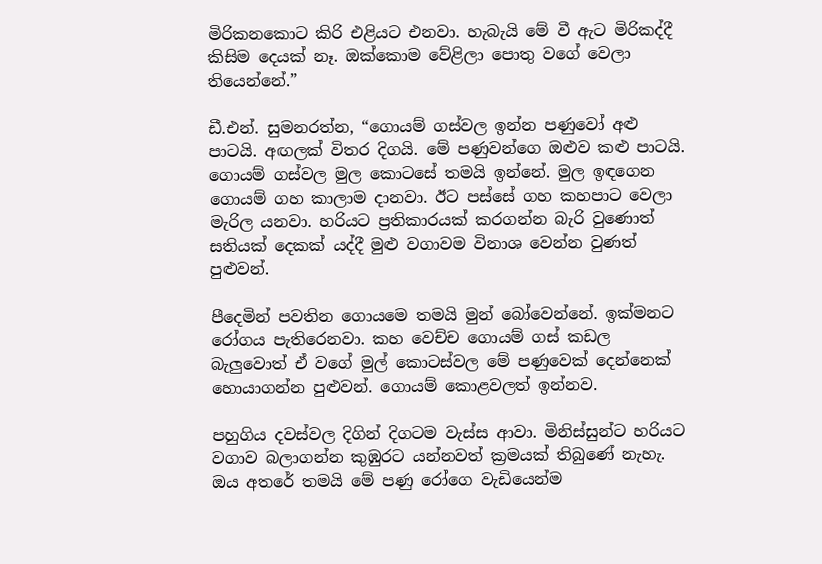මිරිකනකොට කිරි එළියට එනවා. හැබැයි මේ වී ඇට මිරිකද්දී කිසිම දෙයක් නෑ. ඔක්කොම වේළිලා පොතු වගේ වෙලා තියෙන්නේ.”

ඩී.එන්. සුමනරත්න, “ගොයම් ගස්වල ඉන්න පණුවෝ අළු පාටයි. අඟලක් විතර දිගයි. මේ පණුවන්ගෙ ඔළුව කළු පාටයි. ගොයම් ගස්වල මුල කොටසේ තමයි ඉන්නේ. මුල ඉඳගෙන ගොයම් ගහ කාලාම දානවා. ඊට පස්සේ ගහ කහපාට වෙලා මැරිල යනවා. හරියට ප්‍රතිකාරයක් කරගන්න බැරි වුණොත් සතියක් දෙකක් යද්දී මුළු වගාවම විනාශ වෙන්න වුණත් පුළුවන්.

පීදෙමින් පවතින ගොයමෙ තමයි මුන් බෝවෙන්නේ. ඉක්මනට රෝගය පැතිරෙනවා. කහ වෙච්ච ගොයම් ගස් කඩල බැලුවොත් ඒ වගේ මුල් කොටස්වල මේ පණුවෙක් දෙන්නෙක් හොයාගන්න පුළුවන්. ගොයම් කොළවලත් ඉන්නව.

පහුගිය දවස්වල දිගින් දිගටම වැස්ස ආවා. මිනිස්සුන්ට හරියට වගාව බලාගන්න කුඹුරට යන්නවත් ක්‍රමයක් තිබුණේ නැහැ. ඔය අතරේ තමයි මේ පණු රෝගෙ වැඩියෙන්ම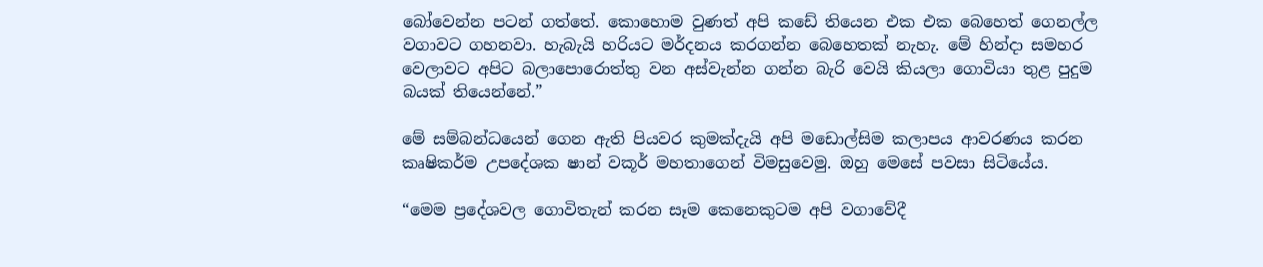බෝවෙන්න පටන් ගත්තේ. කොහොම වුණත් අපි කඩේ තියෙන එක එක බෙහෙත් ගෙනල්ල වගාවට ගහනවා. හැබැයි හරියට මර්දනය කරගන්න බෙහෙතක් නැහැ. මේ හින්දා සමහර වෙලාවට අපිට බලාපොරොත්තු වන අස්වැන්න ගන්න බැරි වෙයි කියලා ගොවියා තුළ පුදුම බයක් තියෙන්නේ.”

මේ සම්බන්ධයෙන් ගෙන ඇති පියවර කුමක්දැයි අපි මඩොල්සිම කලාපය ආවරණය කරන කෘෂිකර්ම උපදේශක ෂාන් වකූර් මහතාගෙන් විමසුවෙමු. ඔහු මෙසේ පවසා සිටියේය.

“මෙම ප්‍රදේශවල ගොවිතැන් කරන සෑම කෙනෙකුටම අපි වගාවේදී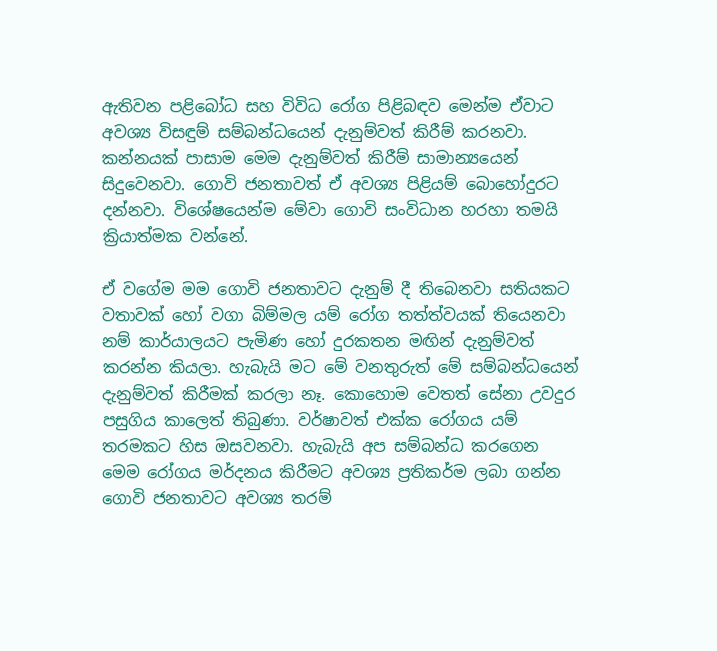ඇතිවන පළිබෝධ සහ විවිධ රෝග පිළිබඳව මෙන්ම ඒවාට අවශ්‍ය විසඳුම් සම්බන්ධයෙන් දැනුම්වත් කිරීම් කරනවා. කන්නයක් පාසාම මෙම දැනුම්වත් කිරීම් සාමාන්‍යයෙන් සිදුවෙනවා. ගොවි ජනතාවත් ඒ අවශ්‍ය පිළියම් බොහෝදුරට දන්නවා. විශේෂයෙන්ම මේවා ගොවි සංවිධාන හරහා තමයි ක්‍රියාත්මක වන්නේ.

ඒ වගේම මම ගොවි ජනතාවට දැනුම් දී තිබෙනවා සතියකට වතාවක් හෝ වගා බිම්මල යම් රෝග තත්ත්වයක් තියෙනවා නම් කාර්යාලයට පැමිණ හෝ දුරකතන මඟින් දැනුම්වත් කරන්න කියලා. හැබැයි මට මේ වනතුරුත් මේ සම්බන්ධයෙන් දැනුම්වත් කිරීමක් කරලා නෑ. කොහොම වෙතත් සේනා උවදුර පසුගිය කාලෙත් තිබුණා. වර්ෂාවත් එක්ක රෝගය යම් තරමකට හිස ඔසවනවා. හැබැයි අප සම්බන්ධ කරගෙන මෙම රෝගය මර්දනය කිරීමට අවශ්‍ය ප්‍රතිකර්ම ලබා ගන්න ගොවි ජනතාවට අවශ්‍ය තරම්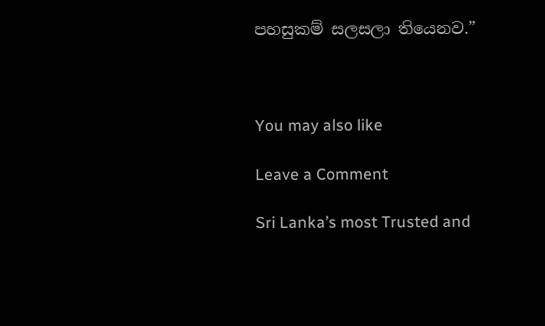පහසුකම් සලසලා තියෙනව.”



You may also like

Leave a Comment

Sri Lanka’s most Trusted and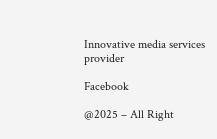Innovative media services provider

Facebook

@2025 – All Right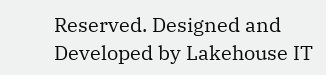Reserved. Designed and Developed by Lakehouse IT